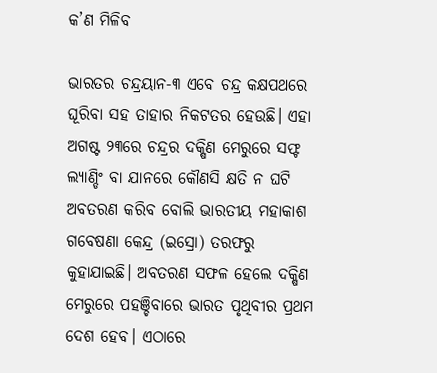କ’ଣ ମିଳିବ

ଭାରତର ଚନ୍ଦ୍ରୟାନ-୩ ଏବେ ଚନ୍ଦ୍ର କକ୍ଷପଥରେ ଘୂରିବା ସହ ତାହାର ନିକଟତର ହେଉଛି। ଏହା ଅଗଷ୍ଟ ୨୩ରେ ଚନ୍ଦ୍ରର ଦକ୍ଷିଣ ମେରୁରେ ସଫ୍ଟ ଲ୍ୟାଣ୍ଡିଂ ବା ଯାନରେ କୌଣସି କ୍ଷତି ନ ଘଟି ଅବତରଣ କରିବ ବୋଲି ଭାରତୀୟ ମହାକାଶ ଗବେଷଣା କେନ୍ଦ୍ର (ଇସ୍ରୋ) ତରଫରୁ କୁହାଯାଇଛି। ଅବତରଣ ସଫଳ ହେଲେ ଦକ୍ଷିଣ ମେରୁରେ ପହଞ୍ଚିବାରେ ଭାରତ ପୃଥିବୀର ପ୍ରଥମ ଦେଶ ହେବ। ଏଠାରେ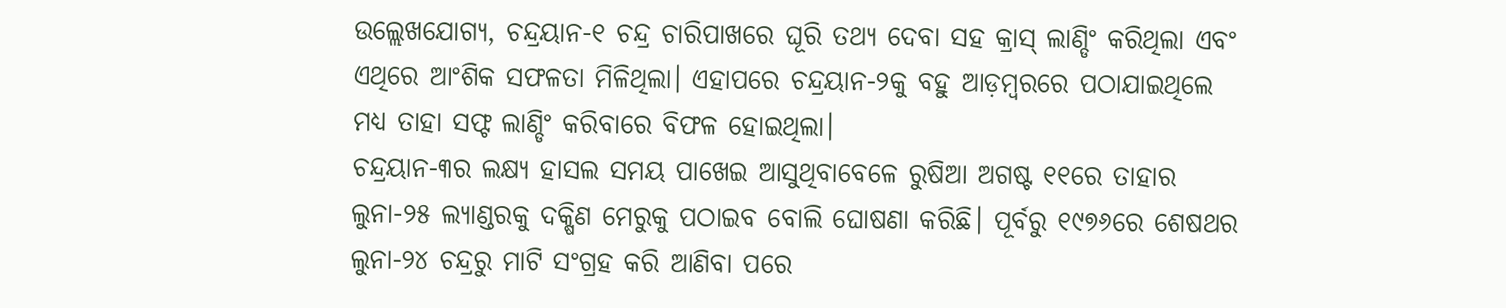ଉଲ୍ଲେଖଯୋଗ୍ୟ, ଚନ୍ଦ୍ରୟାନ-୧ ଚନ୍ଦ୍ର ଚାରିପାଖରେ ଘୂରି ତଥ୍ୟ ଦେବା ସହ କ୍ରାସ୍‌ ଲାଣ୍ଡିଂ କରିଥିଲା ଏବଂ ଏଥିରେ ଆଂଶିକ ସଫଳତା ମିଳିଥିଲା। ଏହାପରେ ଚନ୍ଦ୍ରୟାନ-୨କୁ ବହୁ ଆଡ଼ମ୍ବରରେ ପଠାଯାଇଥିଲେ ମଧ୍ୟ ତାହା ସଫ୍ଟ ଲାଣ୍ଡିଂ କରିବାରେ ବିଫଳ ହୋଇଥିଲା।
ଚନ୍ଦ୍ରୟାନ-୩ର ଲକ୍ଷ୍ୟ ହାସଲ ସମୟ ପାଖେଇ ଆସୁଥିବାବେଳେ ରୁଷିଆ ଅଗଷ୍ଟ ୧୧ରେ ତାହାର ଲୁନା-୨୫ ଲ୍ୟାଣ୍ଡରକୁ ଦକ୍ଷିଣ ମେରୁକୁ ପଠାଇବ ବୋଲି ଘୋଷଣା କରିଛି। ପୂର୍ବରୁ ୧୯୭୬ରେ ଶେଷଥର ଲୁନା-୨୪ ଚନ୍ଦ୍ରରୁ ମାଟି ସଂଗ୍ରହ କରି ଆଣିବା ପରେ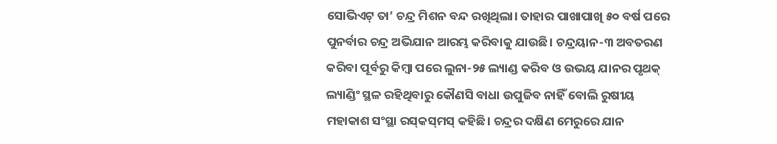ସୋଭିଏଟ୍‌ ତା’ ଚନ୍ଦ୍ର ମିଶନ ବନ୍ଦ ରଖିଥିଲା। ତାହାର ପାଖାପାଖି ୫୦ ବର୍ଷ ପରେ ପୁନର୍ବାର ଚନ୍ଦ୍ର ଅଭିଯାନ ଆରମ୍ଭ କରିବାକୁ ଯାଉଛି। ଚନ୍ଦ୍ରୟାନ-୩ ଅବତରଣ କରିବା ପୂର୍ବରୁ କିମ୍ବା ପରେ ଲୁନା-୨୫ ଲ୍ୟାଣ୍ଡ କରିବ ଓ ଉଭୟ ଯାନର ପୃଥକ୍‌ ଲ୍ୟାଣ୍ଡିଂ ସ୍ଥଳ ରହିଥିବାରୁ କୌଣସି ବାଧା ଉପୁଜିବ ନାହିଁ ବୋଲି ରୁଷୀୟ ମହାକାଶ ସଂସ୍ଥା ରସ୍‌କସ୍‌ମସ୍‌ କହିଛି। ଚନ୍ଦ୍ରର ଦକ୍ଷିଣ ମେରୁରେ ଯାନ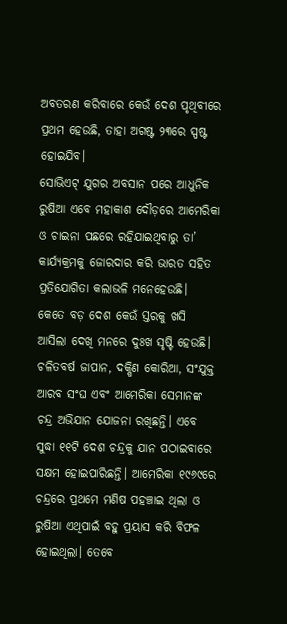ଅବତରଣ କରିବାରେ କେଉଁ ଦେଶ ପୃଥିବୀରେ ପ୍ରଥମ ହେଉଛି, ତାହା ଅଗଷ୍ଟ ୨୩ରେ ସ୍ପଷ୍ଟ ହୋଇଯିବ।
ସୋଭିଏଟ୍‌ ଯୁଗର ଅବସାନ ପରେ ଆଧୁନିକ ରୁଷିଆ ଏବେ ମହାକାଶ ଦୌଡ଼ରେ ଆମେରିକା ଓ ଚାଇନା ପଛରେ ରହିଯାଇଥିବାରୁ ତା’ କାର୍ଯ୍ୟକ୍ରମକୁ ଜୋରଦାର କରି ଭାରତ ସହିତ ପ୍ରତିଯୋଗିତା କଲାଭଳି ମନେହେଉଛି। କେତେ ବଡ଼ ଦେଶ କେଉଁ ସ୍ତରକୁ ଖସି ଆସିଲା ଦେଖି ମନରେ ଦୁଃଖ ସୃଷ୍ଟି ହେଉଛି। ଚଳିତବର୍ଷ ଜାପାନ, ଦକ୍ଷିଣ କୋରିଆ, ସଂଯୁକ୍ତ ଆରବ ସଂଘ ଏବଂ ଆମେରିକା ସେମାନଙ୍କ ଚନ୍ଦ୍ର ଅଭିଯାନ ଯୋଜନା ରଖିଛନ୍ତି। ଏବେ ସୁଦ୍ଧା ୧୧ଟି ଦେଶ ଚନ୍ଦ୍ରକୁ ଯାନ ପଠାଇବାରେ ସକ୍ଷମ ହୋଇପାରିଛନ୍ତି। ଆମେରିକା ୧୯୬୯ରେ ଚନ୍ଦ୍ରରେ ପ୍ରଥମେ ମଣିଷ ପହଞ୍ଚାଇ ଥିଲା ଓ ରୁଷିଆ ଏଥିପାଇଁ ବହୁ ପ୍ରୟାସ କରି ବିଫଳ ହୋଇଥିଲା। ତେବେ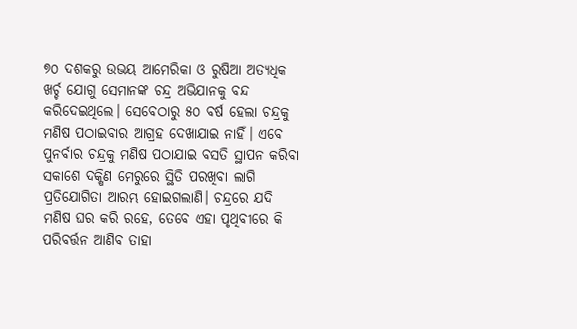୭୦ ଦଶକରୁ ଉଭୟ ଆମେରିକା ଓ ରୁଷିଆ ଅତ୍ୟଧିକ ଖର୍ଚ୍ଚ ଯୋଗୁ ସେମାନଙ୍କ ଚନ୍ଦ୍ର ଅଭିଯାନକୁ ବନ୍ଦ କରିଦେଇଥିଲେ। ସେବେଠାରୁ ୫୦ ବର୍ଷ ହେଲା ଚନ୍ଦ୍ରକୁ ମଣିଷ ପଠାଇବାର ଆଗ୍ରହ ଦେଖାଯାଇ ନାହିଁ। ଏବେ ପୁନର୍ବାର ଚନ୍ଦ୍ରକୁ ମଣିଷ ପଠାଯାଇ ବସତି ସ୍ଥାପନ କରିବା ସକାଶେ ଦକ୍ଷିଣ ମେରୁରେ ସ୍ଥିତି ପରଖିବା ଲାଗି ପ୍ରତିଯୋଗିତା ଆରମ୍ଭ ହୋଇଗଲାଣି। ଚନ୍ଦ୍ରରେ ଯଦି ମଣିଷ ଘର କରି ରହେ, ତେବେ ଏହା ପୃଥିବୀରେ କି ପରିବର୍ତ୍ତନ ଆଣିବ ତାହା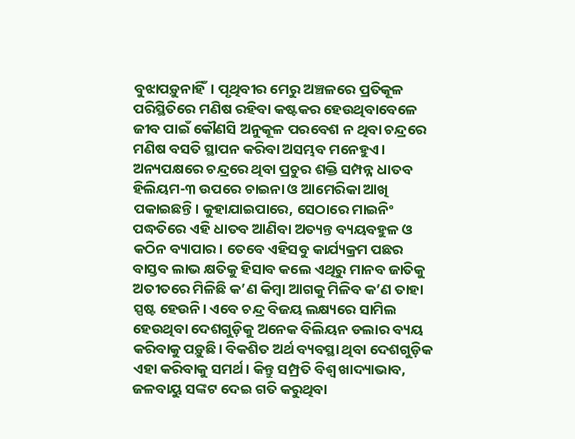ବୁଝାପଡ଼ୁନାହିଁ। ପୃଥିବୀର ମେରୁ ଅଞ୍ଚଳରେ ପ୍ରତିକୂଳ ପରିସ୍ଥିତିରେ ମଣିଷ ରହିବା କଷ୍ଟକର ହେଉଥିବାବେଳେ ଜୀବ ପାଇଁ କୌଣସି ଅନୁକୂଳ ପରବେଶ ନ ଥିବା ଚନ୍ଦ୍ରରେ ମଣିଷ ବସତି ସ୍ଥାପନ କରିବା ଅସମ୍ଭବ ମନେହୁଏ। ଅନ୍ୟପକ୍ଷରେ ଚନ୍ଦ୍ରରେ ଥିବା ପ୍ରଚୁର ଶକ୍ତି ସମ୍ପନ୍ନ ଧାତବ ହିଲିୟମ-୩ ଉପରେ ଚାଇନା ଓ ଆମେରିକା ଆଖି ପକାଇଛନ୍ତି। କୁହାଯାଇପାରେ, ସେଠାରେ ମାଇନିଂ ପଦ୍ଧତିରେ ଏହି ଧାତବ ଆଣିବା ଅତ୍ୟନ୍ତ ବ୍ୟୟବହୁଳ ଓ କଠିନ ବ୍ୟାପାର। ତେବେ ଏହିସବୁ କାର୍ଯ୍ୟକ୍ରମ ପଛର ବାସ୍ତବ ଲାଭ କ୍ଷତିକୁ ହିସାବ କଲେ ଏଥିରୁ ମାନବ ଜାତିକୁ ଅତୀତରେ ମିଳିଛି କ’ଣ କିମ୍ବା ଆଗକୁ ମିଳିବ କ’ଣ ତାହା ସ୍ପଷ୍ଟ ହେଉନି। ଏବେ ଚନ୍ଦ୍ର ବିଜୟ ଲକ୍ଷ୍ୟରେ ସାମିଲ ହେଉଥିବା ଦେଶଗୁଡ଼ିକୁ ଅନେକ ବିଲିୟନ ଡଲାର ବ୍ୟୟ କରିବାକୁ ପଡ଼ୁଛି। ବିକଶିତ ଅର୍ଥ ବ୍ୟବସ୍ଥା ଥିବା ଦେଶଗୁଡ଼ିକ ଏହା କରିବାକୁ ସମର୍ଥ। କିନ୍ତୁ ସମ୍ପ୍ରତି ବିଶ୍ୱ ଖାଦ୍ୟାଭାବ, ଜଳବାୟୁ ସଙ୍କଟ ଦେଇ ଗତି କରୁଥିବା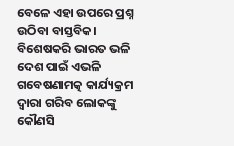ବେଳେ ଏହା ଉପରେ ପ୍ରଶ୍ନ ଉଠିବା ବାସ୍ତବିକ। ବିଶେଷକରି ଭାରତ ଭଳି ଦେଶ ପାଇଁ ଏଭଳି ଗବେଷଣାମତ୍କ କାର୍ଯ୍ୟକ୍ରମ ଦ୍ୱାରା ଗରିବ ଲୋକଙ୍କୁ କୌଣସି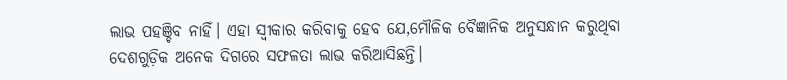ଲାଭ ପହଞ୍ଚିବ ନାହିଁ। ଏହା ସ୍ବୀକାର କରିବାକୁ ହେବ ଯେ,ମୌଳିକ ବୈଜ୍ଞାନିକ ଅନୁସନ୍ଧାନ କରୁଥିବା ଦେଶଗୁଡ଼ିକ ଅନେକ ଦିଗରେ ସଫଳତା ଲାଭ କରିଆସିଛନ୍ତି।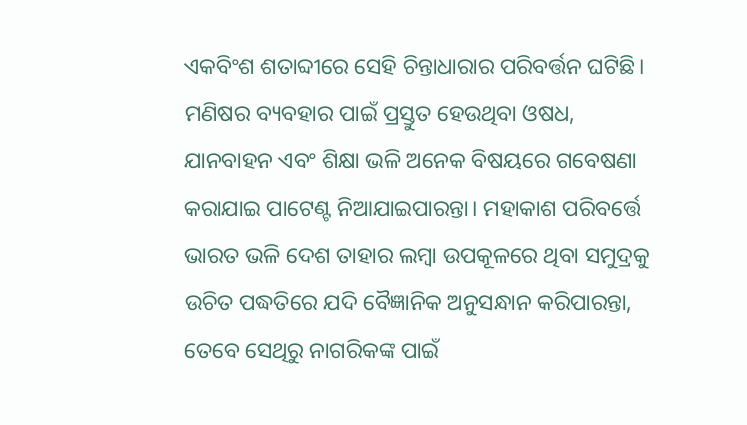ଏକବିଂଶ ଶତାବ୍ଦୀରେ ସେହି ଚିନ୍ତାଧାରାର ପରିବର୍ତ୍ତନ ଘଟିଛି। ମଣିଷର ବ୍ୟବହାର ପାଇଁ ପ୍ରସ୍ତୁତ ହେଉଥିବା ଓଷଧ, ଯାନବାହନ ଏବଂ ଶିକ୍ଷା ଭଳି ଅନେକ ବିଷୟରେ ଗବେଷଣା କରାଯାଇ ପାଟେଣ୍ଟ ନିଆଯାଇପାରନ୍ତା। ମହାକାଶ ପରିବର୍ତ୍ତେ ଭାରତ ଭଳି ଦେଶ ତାହାର ଲମ୍ବା ଉପକୂଳରେ ଥିବା ସମୁଦ୍ରକୁ ଉଚିତ ପଦ୍ଧତିରେ ଯଦି ବୈଜ୍ଞାନିକ ଅନୁସନ୍ଧାନ କରିପାରନ୍ତା, ତେବେ ସେଥିରୁ ନାଗରିକଙ୍କ ପାଇଁ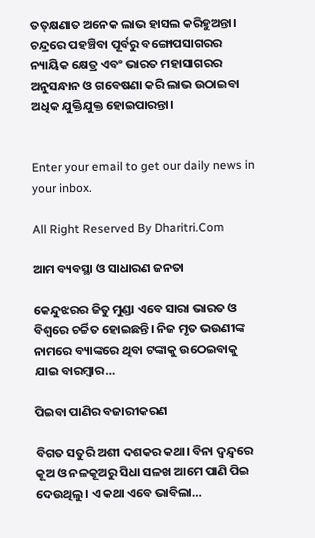ତତ୍‌କ୍ଷଣାତ ଅନେକ ଲାଭ ହାସଲ କରିହୁଅନ୍ତା। ଚନ୍ଦ୍ରରେ ପହଞ୍ଚିବା ପୂର୍ବରୁ ବଙ୍ଗୋପସାଗରର ନ୍ୟାୟିକ କ୍ଷେତ୍ର ଏବଂ ଭାରତ ମହାସାଗରର ଅନୁସନ୍ଧାନ ଓ ଗବେଷଣା କରି ଲାଭ ଉଠାଇବା ଅଧିକ ଯୁକ୍ତିଯୁକ୍ତ ହୋଇପାରନ୍ତା।


Enter your email to get our daily news in your inbox.

All Right Reserved By Dharitri.Com

ଆମ ବ୍ୟବସ୍ଥା ଓ ସାଧାରଣ ଜନତା

କେନ୍ଦୁଝରର ଜିତୁ ମୁଣ୍ଡା ଏବେ ସାରା ଭାରତ ଓ ବିଶ୍ୱରେ ଚର୍ଚ୍ଚିତ ହୋଇଛନ୍ତି। ନିଜ ମୃତ ଭଉଣୀଙ୍କ ନାମରେ ବ୍ୟାଙ୍କରେ ଥିବା ଟଙ୍କାକୁ ଉଠେଇବାକୁ ଯାଇ ବାରମ୍ବାର…

ପିଇବା ପାଣିର ବଜାରୀକରଣ

ବିଗତ ସତୁରି ଅଶୀ ଦଶକର କଥା। ବିନା ଦ୍ୱନ୍ଦ୍ୱରେ କୂଅ ଓ ନଳକୂଅରୁ ସିଧା ସଳଖ ଆମେ ପାଣି ପିଇ ଦେଉଥିଲୁ। ଏ କଥା ଏବେ ଭାବିଲା…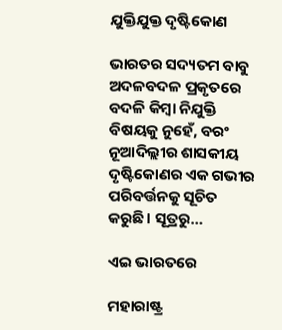ଯୁକ୍ତିଯୁକ୍ତ ଦୃଷ୍ଟିକୋଣ

ଭାରତର ସଦ୍ୟତମ ବାବୁ ଅଦଳବଦଳ ପ୍ରକୃତରେ ବଦଳି କିମ୍ବା ନିଯୁକ୍ତି ବିଷୟକୁ ନୁହେଁ, ବରଂ ନୂଆଦିଲ୍ଲୀର ଶାସକୀୟ ଦୃଷ୍ଟିକୋଣର ଏକ ଗଭୀର ପରିବର୍ତ୍ତନକୁ ସୂଚିତ କରୁଛି। ସୂତ୍ରରୁ…

ଏଇ ଭାରତରେ

ମହାରାଷ୍ଟ୍ର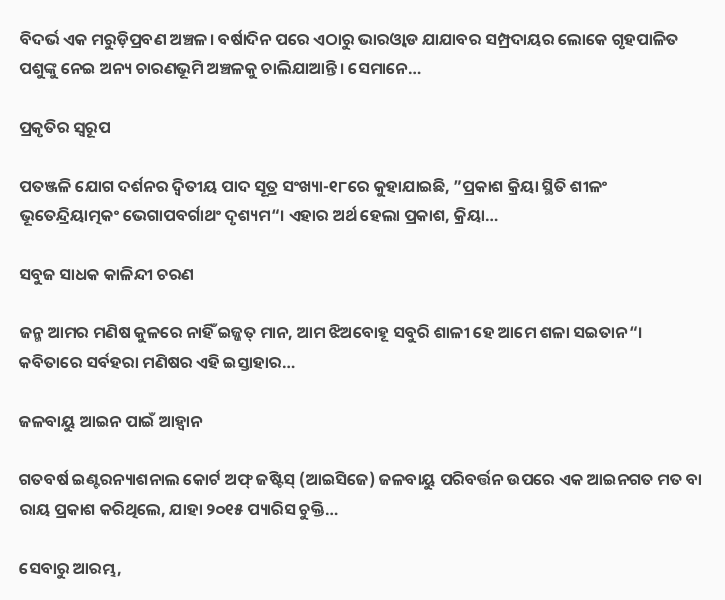ବିଦର୍ଭ ଏକ ମରୁଡ଼ିପ୍ରବଣ ଅଞ୍ଚଳ। ବର୍ଷାଦିନ ପରେ ଏଠାରୁ ଭାରଓ୍ବାଡ ଯାଯାବର ସମ୍ପ୍ରଦାୟର ଲୋକେ ଗୃହପାଳିତ ପଶୁଙ୍କୁ ନେଇ ଅନ୍ୟ ଚାରଣଭୂମି ଅଞ୍ଚଳକୁ ଚାଲିଯାଆନ୍ତି। ସେମାନେ…

ପ୍ରକୃତିର ସ୍ବରୂପ

ପତଞ୍ଜଳି ଯୋଗ ଦର୍ଶନର ଦ୍ୱିତୀୟ ପାଦ ସୂତ୍ର ସଂଖ୍ୟା-୧୮ରେ କୁହାଯାଇଛି, ”ପ୍ରକାଶ କ୍ରିୟା ସ୍ଥିତି ଶୀଳଂ ଭୂତେନ୍ଦ୍ରିୟାତ୍ମକଂ ଭେଗାପବର୍ଗାଥଂ ଦୃଶ୍ୟମ“। ଏହାର ଅର୍ଥ ହେଲା ପ୍ରକାଶ, କ୍ରିୟା…

ସବୁଜ ସାଧକ କାଳିନ୍ଦୀ ଚରଣ

ଜନ୍ମ ଆମର ମଣିଷ କୁଳରେ ନାହିଁ ଇଜ୍ଜତ୍‌ ମାନ, ଆମ ଝିଅବୋହୂ ସବୁରି ଶାଳୀ ହେ ଆମେ ଶଳା ସଇତାନ“। କବିତାରେ ସର୍ବହରା ମଣିଷର ଏହି ଇସ୍ତାହାର…

ଜଳବାୟୁ ଆଇନ ପାଇଁ ଆହ୍ବାନ

ଗତବର୍ଷ ଇଣ୍ଟରନ୍ୟାଶନାଲ କୋର୍ଟ ଅଫ୍‌ ଜଷ୍ଟିସ୍‌ (ଆଇସିଜେ) ଜଳବାୟୁ ପରିବର୍ତ୍ତନ ଉପରେ ଏକ ଆଇନଗତ ମତ ବା ରାୟ ପ୍ରକାଶ କରିଥିଲେ, ଯାହା ୨୦୧୫ ପ୍ୟାରିସ ଚୁକ୍ତି…

ସେବାରୁ ଆରମ୍ଭ,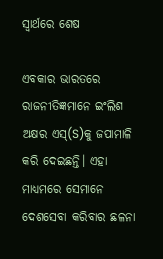ସ୍ୱାର୍ଥରେ ଶେଷ

ଏବକାର ଭାରତରେ ରାଜନୀତିଜ୍ଞମାନେ ଇଂଲିଶ ଅକ୍ଷର ଏସ୍‌(S)କୁ ଜପାମାଳି କରି ଦେଇଛନ୍ତି। ଏହା ମାଧ୍ୟମରେ ସେମାନେ ଦେଶସେବା କରିବାର ଛଳନା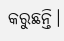କରୁଛନ୍ତି।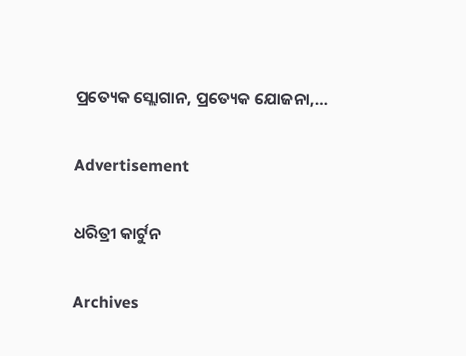ପ୍ରତ୍ୟେକ ସ୍ଲୋଗାନ, ପ୍ରତ୍ୟେକ ଯୋଜନା,…

Advertisement

ଧରିତ୍ରୀ କାର୍ଟୁନ

Archives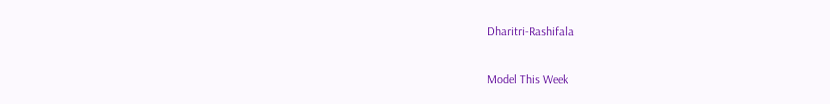Dharitri-Rashifala

Model This Week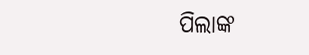ପିଲାଙ୍କ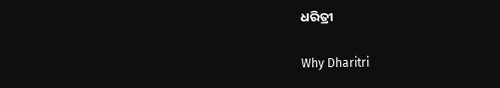ଧରିତ୍ରୀ

Why Dharitri